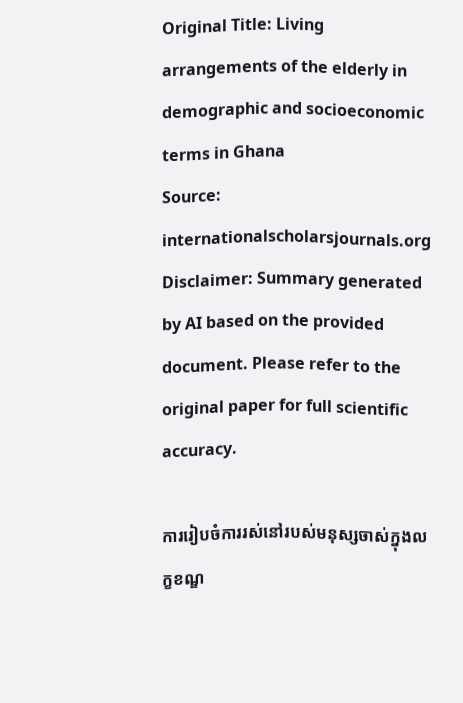Original Title: Living arrangements of the elderly in demographic and socioeconomic terms in Ghana
Source: internationalscholarsjournals.org
Disclaimer: Summary generated by AI based on the provided document. Please refer to the original paper for full scientific accuracy.

ការរៀបចំការរស់នៅរបស់មនុស្សចាស់ក្នុងលក្ខខណ្ឌ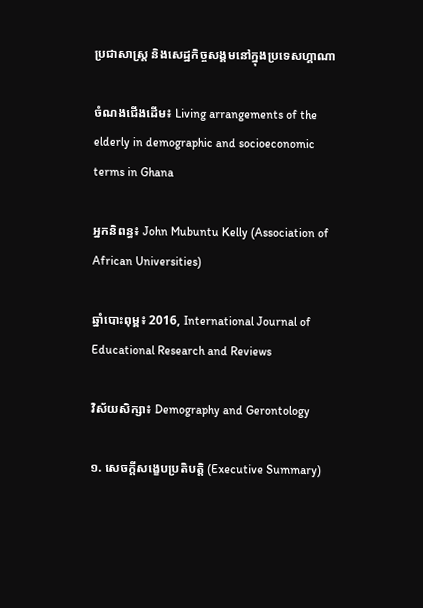ប្រជាសាស្ត្រ និងសេដ្ឋកិច្ចសង្គមនៅក្នុងប្រទេសហ្គាណា

ចំណងជើងដើម៖ Living arrangements of the elderly in demographic and socioeconomic terms in Ghana

អ្នកនិពន្ធ៖ John Mubuntu Kelly (Association of African Universities)

ឆ្នាំបោះពុម្ព៖ 2016, International Journal of Educational Research and Reviews

វិស័យសិក្សា៖ Demography and Gerontology

១. សេចក្តីសង្ខេបប្រតិបត្តិ (Executive Summary)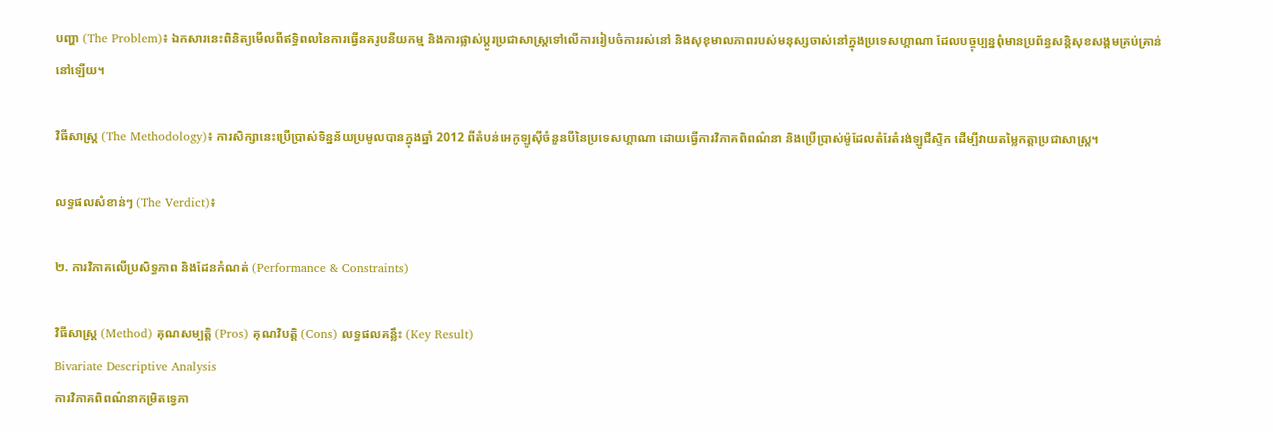បញ្ហា (The Problem)៖ ឯកសារនេះពិនិត្យមើលពីឥទ្ធិពលនៃការធ្វើនគរូបនីយកម្ម និងការផ្លាស់ប្តូរប្រជាសាស្ត្រទៅលើការរៀបចំការរស់នៅ និងសុខុមាលភាពរបស់មនុស្សចាស់នៅក្នុងប្រទេសហ្គាណា ដែលបច្ចុប្បន្នពុំមានប្រព័ន្ធសន្តិសុខសង្គមគ្រប់គ្រាន់នៅឡើយ។

វិធីសាស្ត្រ (The Methodology)៖ ការសិក្សានេះប្រើប្រាស់ទិន្នន័យប្រមូលបានក្នុងឆ្នាំ 2012 ពីតំបន់អេកូឡូស៊ីចំនួនបីនៃប្រទេសហ្គាណា ដោយធ្វើការវិភាគពិពណ៌នា និងប្រើប្រាស់ម៉ូដែលតំរែតំរង់ឡូជីស្ទិក ដើម្បីវាយតម្លៃកត្តាប្រជាសាស្ត្រ។

លទ្ធផលសំខាន់ៗ (The Verdict)៖

២. ការវិភាគលើប្រសិទ្ធភាព និងដែនកំណត់ (Performance & Constraints)

វិធីសាស្ត្រ (Method) គុណសម្បត្តិ (Pros) គុណវិបត្តិ (Cons) លទ្ធផលគន្លឹះ (Key Result)
Bivariate Descriptive Analysis
ការវិភាគពិពណ៌នាកម្រិតទ្វេភា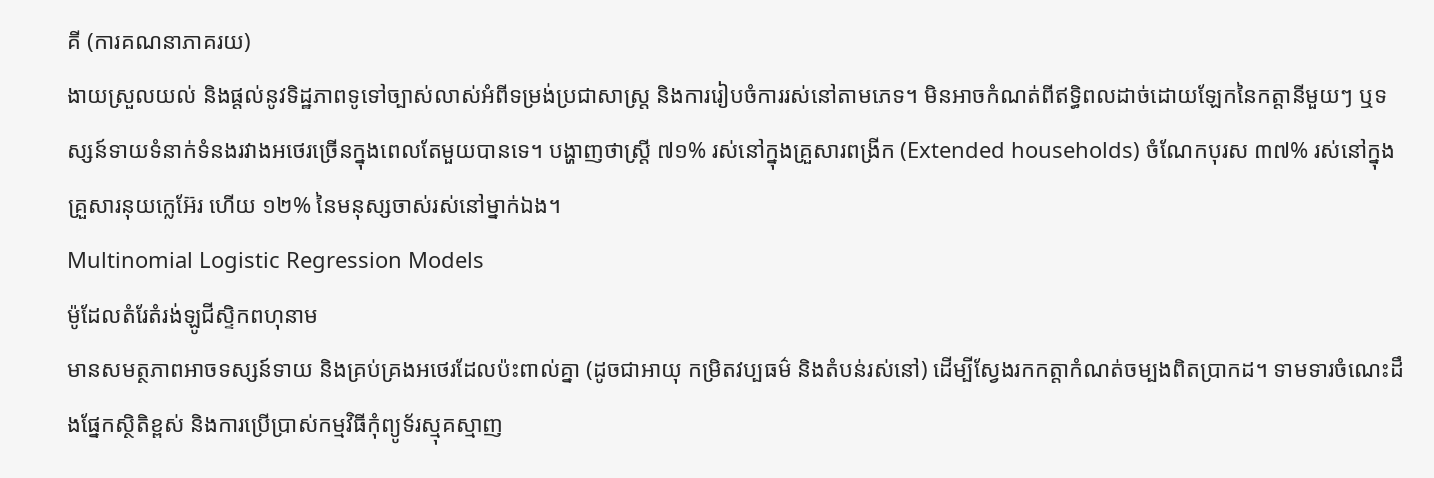គី (ការគណនាភាគរយ)
ងាយស្រួលយល់ និងផ្តល់នូវទិដ្ឋភាពទូទៅច្បាស់លាស់អំពីទម្រង់ប្រជាសាស្ត្រ និងការរៀបចំការរស់នៅតាមភេទ។ មិនអាចកំណត់ពីឥទ្ធិពលដាច់ដោយឡែកនៃកត្តានីមួយៗ ឬទស្សន៍ទាយទំនាក់ទំនងរវាងអថេរច្រើនក្នុងពេលតែមួយបានទេ។ បង្ហាញថាស្ត្រី ៧១% រស់នៅក្នុងគ្រួសារពង្រីក (Extended households) ចំណែកបុរស ៣៧% រស់នៅក្នុងគ្រួសារនុយក្លេអ៊ែរ ហើយ ១២% នៃមនុស្សចាស់រស់នៅម្នាក់ឯង។
Multinomial Logistic Regression Models
ម៉ូដែលតំរែតំរង់ឡូជីស្ទិកពហុនាម
មានសមត្ថភាពអាចទស្សន៍ទាយ និងគ្រប់គ្រងអថេរដែលប៉ះពាល់គ្នា (ដូចជាអាយុ កម្រិតវប្បធម៌ និងតំបន់រស់នៅ) ដើម្បីស្វែងរកកត្តាកំណត់ចម្បងពិតប្រាកដ។ ទាមទារចំណេះដឹងផ្នែកស្ថិតិខ្ពស់ និងការប្រើប្រាស់កម្មវិធីកុំព្យូទ័រស្មុគស្មាញ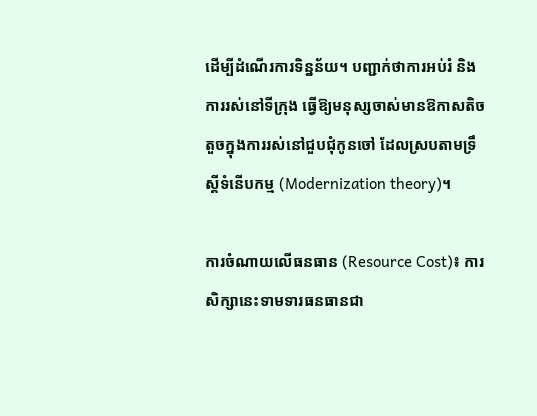ដើម្បីដំណើរការទិន្នន័យ។ បញ្ជាក់ថាការអប់រំ និងការរស់នៅទីក្រុង ធ្វើឱ្យមនុស្សចាស់មានឱកាសតិចតួចក្នុងការរស់នៅជួបជុំកូនចៅ ដែលស្របតាមទ្រឹស្តីទំនើបកម្ម (Modernization theory)។

ការចំណាយលើធនធាន (Resource Cost)៖ ការសិក្សានេះទាមទារធនធានជា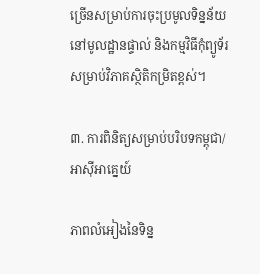ច្រើនសម្រាប់ការចុះប្រមូលទិន្នន័យនៅមូលដ្ឋានផ្ទាល់ និងកម្មវិធីកុំព្យូទ័រសម្រាប់វិភាគស្ថិតិកម្រិតខ្ពស់។

៣. ការពិនិត្យសម្រាប់បរិបទកម្ពុជា/អាស៊ីអាគ្នេយ៍

ភាពលំអៀងនៃទិន្ន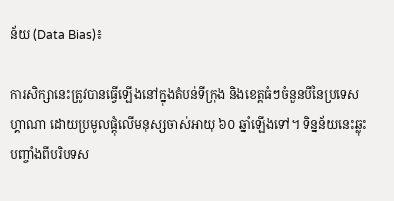ន័យ (Data Bias)៖

ការសិក្សានេះត្រូវបានធ្វើឡើងនៅក្នុងតំបន់ទីក្រុង និងខេត្តធំៗចំនួនបីនៃប្រទេសហ្គាណា ដោយប្រមូលផ្តុំលើមនុស្សចាស់អាយុ ៦០ ឆ្នាំឡើងទៅ។ ទិន្នន័យនេះឆ្លុះបញ្ចាំងពីបរិបទស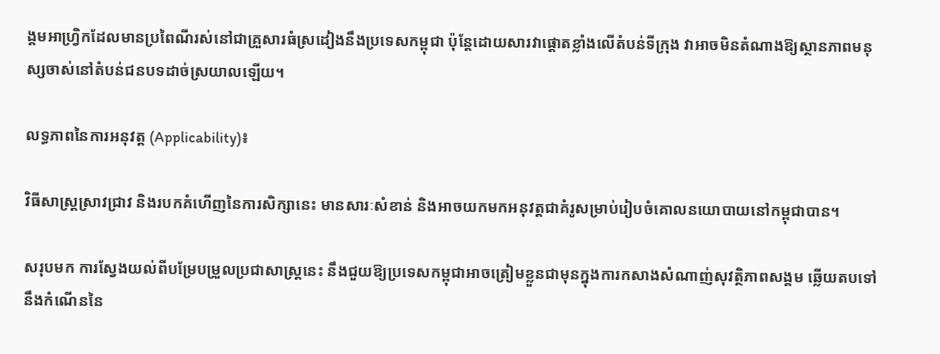ង្គមអាហ្វ្រិកដែលមានប្រពៃណីរស់នៅជាគ្រួសារធំស្រដៀងនឹងប្រទេសកម្ពុជា ប៉ុន្តែដោយសារវាផ្តោតខ្លាំងលើតំបន់ទីក្រុង វាអាចមិនតំណាងឱ្យស្ថានភាពមនុស្សចាស់នៅតំបន់ជនបទដាច់ស្រយាលឡើយ។

លទ្ធភាពនៃការអនុវត្ត (Applicability)៖

វិធីសាស្ត្រស្រាវជ្រាវ និងរបកគំហើញនៃការសិក្សានេះ មានសារៈសំខាន់ និងអាចយកមកអនុវត្តជាគំរូសម្រាប់រៀបចំគោលនយោបាយនៅកម្ពុជាបាន។

សរុបមក ការស្វែងយល់ពីបម្រែបម្រួលប្រជាសាស្ត្រនេះ នឹងជួយឱ្យប្រទេសកម្ពុជាអាចត្រៀមខ្លួនជាមុនក្នុងការកសាងសំណាញ់សុវត្ថិភាពសង្គម ឆ្លើយតបទៅនឹងកំណើននៃ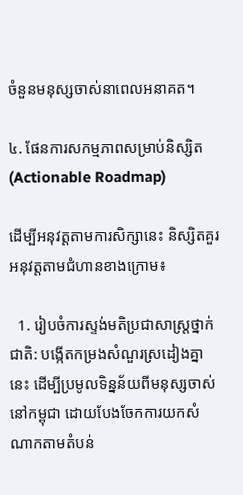ចំនួនមនុស្សចាស់នាពេលអនាគត។

៤. ផែនការសកម្មភាពសម្រាប់និស្សិត (Actionable Roadmap)

ដើម្បីអនុវត្តតាមការសិក្សានេះ និស្សិតគួរអនុវត្តតាមជំហានខាងក្រោម៖

  1. រៀបចំការស្ទង់មតិប្រជាសាស្ត្រថ្នាក់ជាតិ: បង្កើតកម្រងសំណួរស្រដៀងគ្នានេះ ដើម្បីប្រមូលទិន្នន័យពីមនុស្សចាស់នៅកម្ពុជា ដោយបែងចែកការយកសំណាកតាមតំបន់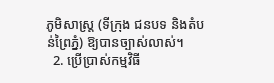ភូមិសាស្ត្រ (ទីក្រុង ជនបទ និងតំបន់ព្រៃភ្នំ) ឱ្យបានច្បាស់លាស់។
  2. ប្រើប្រាស់កម្មវិធី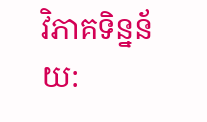វិភាគទិន្នន័យ: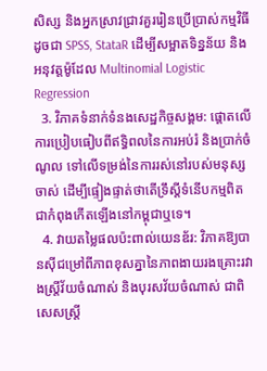សិស្ស និងអ្នកស្រាវជ្រាវគួររៀនប្រើប្រាស់កម្មវិធីដូចជា SPSS, StataR ដើម្បីសម្អាតទិន្នន័យ និងអនុវត្តម៉ូដែល Multinomial Logistic Regression
  3. វិភាគទំនាក់ទំនងសេដ្ឋកិច្ចសង្គម: ផ្តោតលើការប្រៀបធៀបពីឥទ្ធិពលនៃការអប់រំ និងប្រាក់ចំណូល ទៅលើទម្រង់នៃការរស់នៅរបស់មនុស្សចាស់ ដើម្បីផ្ទៀងផ្ទាត់ថាតើទ្រឹស្តីទំនើបកម្មពិតជាកំពុងកើតឡើងនៅកម្ពុជាឬទេ។
  4. វាយតម្លៃផលប៉ះពាល់យេនឌ័រ: វិភាគឱ្យបានស៊ីជម្រៅពីភាពខុសគ្នានៃភាពងាយរងគ្រោះរវាងស្ត្រីវ័យចំណាស់ និងបុរសវ័យចំណាស់ ជាពិសេសស្ត្រី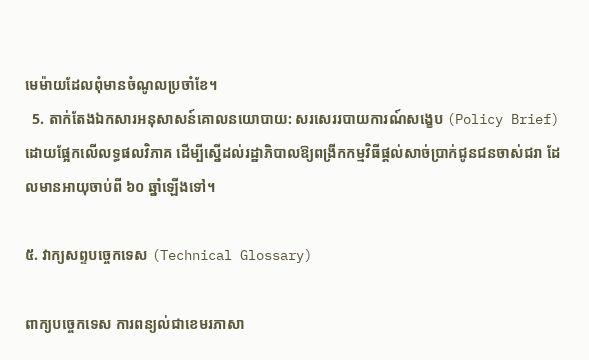មេម៉ាយដែលពុំមានចំណូលប្រចាំខែ។
  5. តាក់តែងឯកសារអនុសាសន៍គោលនយោបាយ: សរសេររបាយការណ៍សង្ខេប (Policy Brief) ដោយផ្អែកលើលទ្ធផលវិភាគ ដើម្បីស្នើដល់រដ្ឋាភិបាលឱ្យពង្រីកកម្មវិធីផ្តល់សាច់ប្រាក់ជូនជនចាស់ជរា ដែលមានអាយុចាប់ពី ៦០ ឆ្នាំឡើងទៅ។

៥. វាក្យសព្ទបច្ចេកទេស (Technical Glossary)

ពាក្យបច្ចេកទេស ការពន្យល់ជាខេមរភាសា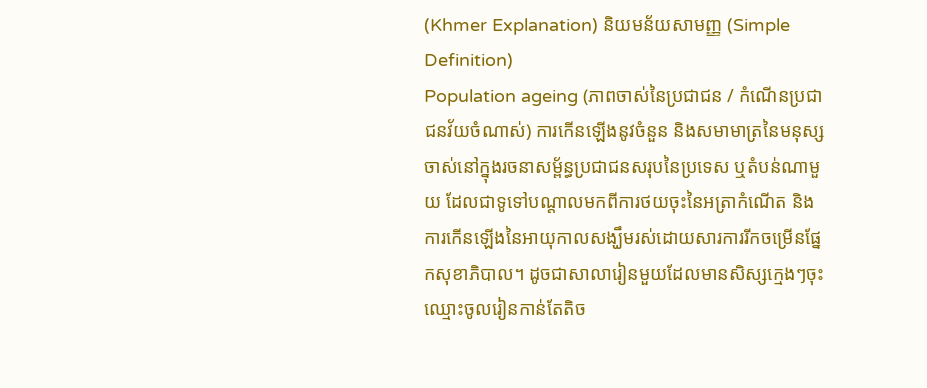(Khmer Explanation) និយមន័យសាមញ្ញ (Simple Definition)
Population ageing (ភាពចាស់នៃប្រជាជន / កំណើនប្រជាជនវ័យចំណាស់) ការកើនឡើងនូវចំនួន និងសមាមាត្រនៃមនុស្សចាស់នៅក្នុងរចនាសម្ព័ន្ធប្រជាជនសរុបនៃប្រទេស ឬតំបន់ណាមួយ ដែលជាទូទៅបណ្តាលមកពីការថយចុះនៃអត្រាកំណើត និងការកើនឡើងនៃអាយុកាលសង្ឃឹមរស់ដោយសារការរីកចម្រើនផ្នែកសុខាភិបាល។ ដូចជាសាលារៀនមួយដែលមានសិស្សក្មេងៗចុះឈ្មោះចូលរៀនកាន់តែតិច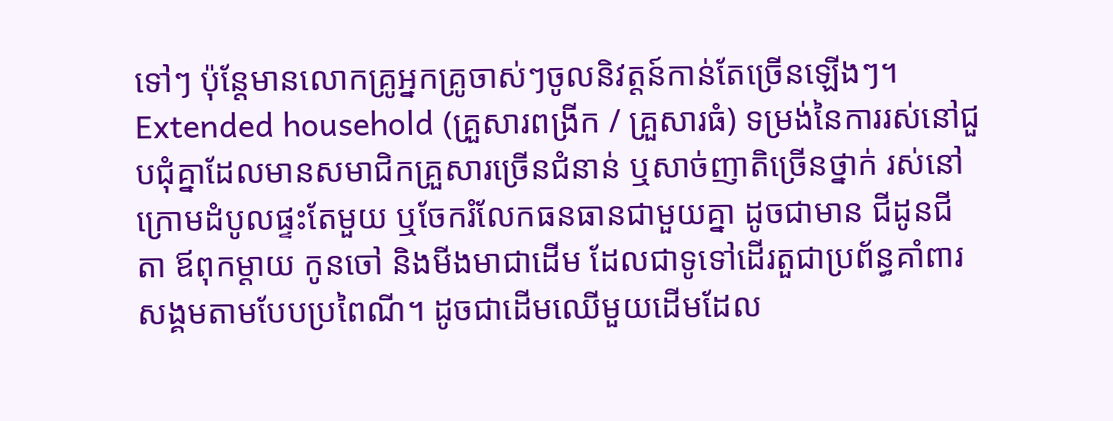ទៅៗ ប៉ុន្តែមានលោកគ្រូអ្នកគ្រូចាស់ៗចូលនិវត្តន៍កាន់តែច្រើនឡើងៗ។
Extended household (គ្រួសារពង្រីក / គ្រួសារធំ) ទម្រង់នៃការរស់នៅជួបជុំគ្នាដែលមានសមាជិកគ្រួសារច្រើនជំនាន់ ឬសាច់ញាតិច្រើនថ្នាក់ រស់នៅក្រោមដំបូលផ្ទះតែមួយ ឬចែករំលែកធនធានជាមួយគ្នា ដូចជាមាន ជីដូនជីតា ឪពុកម្តាយ កូនចៅ និងមីងមាជាដើម ដែលជាទូទៅដើរតួជាប្រព័ន្ធគាំពារសង្គមតាមបែបប្រពៃណី។ ដូចជាដើមឈើមួយដើមដែល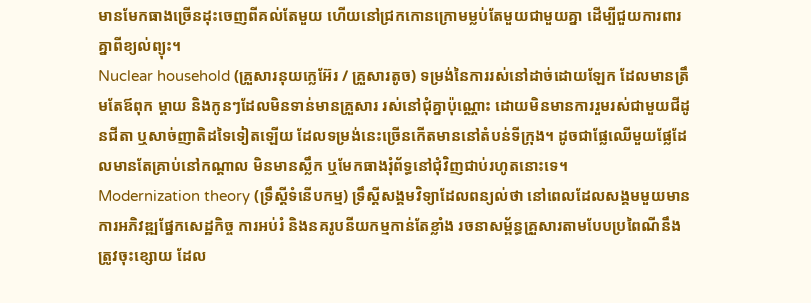មានមែកធាងច្រើនដុះចេញពីគល់តែមួយ ហើយនៅជ្រកកោនក្រោមម្លប់តែមួយជាមួយគ្នា ដើម្បីជួយការពារគ្នាពីខ្យល់ព្យុះ។
Nuclear household (គ្រួសារនុយក្លេអ៊ែរ / គ្រួសារតូច) ទម្រង់នៃការរស់នៅដាច់ដោយឡែក ដែលមានត្រឹមតែឪពុក ម្តាយ និងកូនៗដែលមិនទាន់មានគ្រួសារ រស់នៅជុំគ្នាប៉ុណ្ណោះ ដោយមិនមានការរួមរស់ជាមួយជីដូនជីតា ឬសាច់ញាតិដទៃទៀតឡើយ ដែលទម្រង់នេះច្រើនកើតមាននៅតំបន់ទីក្រុង។ ដូចជាផ្លែឈើមួយផ្លែដែលមានតែគ្រាប់នៅកណ្តាល មិនមានស្លឹក ឬមែកធាងរុំព័ទ្ធនៅជុំវិញជាប់រហូតនោះទេ។
Modernization theory (ទ្រឹស្តីទំនើបកម្ម) ទ្រឹស្តីសង្គមវិទ្យាដែលពន្យល់ថា នៅពេលដែលសង្គមមួយមានការអភិវឌ្ឍផ្នែកសេដ្ឋកិច្ច ការអប់រំ និងនគរូបនីយកម្មកាន់តែខ្លាំង រចនាសម្ព័ន្ធគ្រួសារតាមបែបប្រពៃណីនឹងត្រូវចុះខ្សោយ ដែល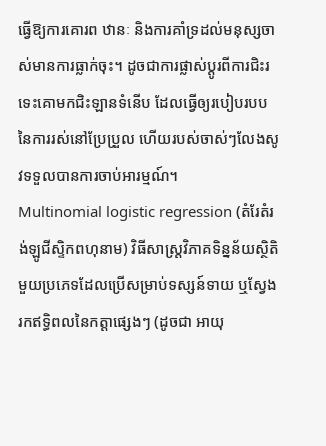ធ្វើឱ្យការគោរព ឋានៈ និងការគាំទ្រដល់មនុស្សចាស់មានការធ្លាក់ចុះ។ ដូចជាការផ្លាស់ប្តូរពីការជិះរទេះគោមកជិះឡានទំនើប ដែលធ្វើឲ្យរបៀបរបបនៃការរស់នៅប្រែប្រួល ហើយរបស់ចាស់ៗលែងសូវទទួលបានការចាប់អារម្មណ៍។
Multinomial logistic regression (តំរែតំរង់ឡូជីស្ទិកពហុនាម) វិធីសាស្ត្រវិភាគទិន្នន័យស្ថិតិមួយប្រភេទដែលប្រើសម្រាប់ទស្សន៍ទាយ ឬស្វែងរកឥទ្ធិពលនៃកត្តាផ្សេងៗ (ដូចជា អាយុ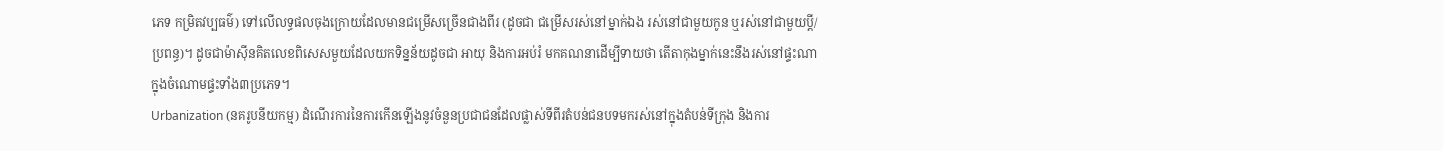ភេទ កម្រិតវប្បធម៌) ទៅលើលទ្ធផលចុងក្រោយដែលមានជម្រើសច្រើនជាងពីរ (ដូចជា ជម្រើសរស់នៅម្នាក់ឯង រស់នៅជាមួយកូន ឬរស់នៅជាមួយប្តី/ប្រពន្ធ)។ ដូចជាម៉ាស៊ីនគិតលេខពិសេសមួយដែលយកទិន្នន័យដូចជា អាយុ និងការអប់រំ មកគណនាដើម្បីទាយថា តើតាកុងម្នាក់នេះនឹងរស់នៅផ្ទះណា ក្នុងចំណោមផ្ទះទាំង៣ប្រភេទ។
Urbanization (នគរូបនីយកម្ម) ដំណើរការនៃការកើនឡើងនូវចំនួនប្រជាជនដែលផ្លាស់ទីពីរតំបន់ជនបទមករស់នៅក្នុងតំបន់ទីក្រុង និងការ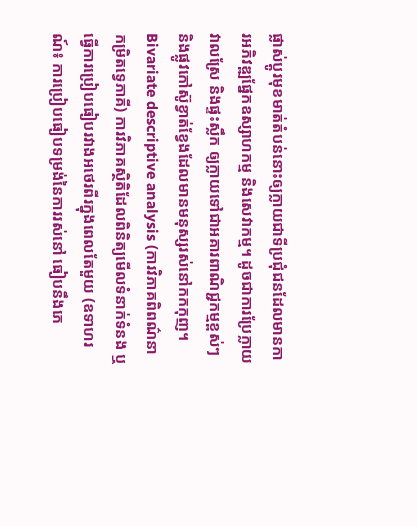ផ្លាស់ប្តូរមុខមាត់តំបន់នោះឲ្យក្លាយជាទីប្រជុំជនដែលមានការអភិវឌ្ឍផ្នែកឧស្សាហកម្ម និងសេវាកម្ម។ ដូចជាការប្រែក្លាយវាលស្រែ និងផ្ទះស្លឹក ឲ្យក្លាយទៅជាអគារពាណិជ្ជកម្មខ្ពស់ៗ និងផ្លូវកៅស៊ូខ្វាត់ខ្វែងដែលមានមនុស្សរស់នៅកកកុញ។
Bivariate descriptive analysis (ការវិភាគពិពណ៌នាកម្រិតទ្វេភាគី) ការវិភាគស្ថិតិដែលពិនិត្យមើលទំនាក់ទំនង ឬធ្វើការប្រៀបធៀបរវាងអថេរពីរក្នុងពេលតែមួយ (ឧទាហរណ៍៖ ការប្រៀបធៀបទម្រង់នៃការរស់នៅ ធៀបនឹងភេ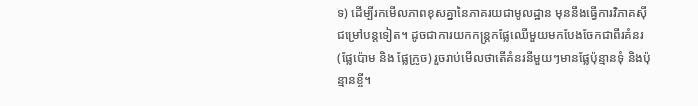ទ) ដើម្បីរកមើលភាពខុសគ្នានៃភាគរយជាមូលដ្ឋាន មុននឹងធ្វើការវិភាគស៊ីជម្រៅបន្តទៀត។ ដូចជាការយកកន្ត្រកផ្លែឈើមួយមកបែងចែកជាពីរគំនរ (ផ្លែប៉ោម និង ផ្លែក្រូច) រួចរាប់មើលថាតើគំនរនីមួយៗមានផ្លែប៉ុន្មានទុំ និងប៉ុន្មានខ្ចី។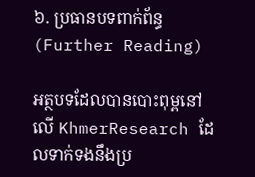៦. ប្រធានបទពាក់ព័ន្ធ (Further Reading)

អត្ថបទដែលបានបោះពុម្ពនៅលើ KhmerResearch ដែលទាក់ទងនឹងប្រ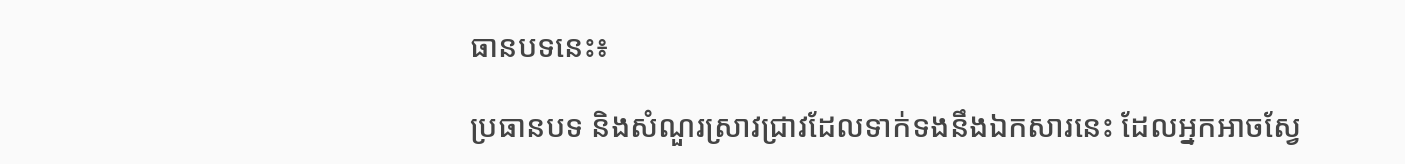ធានបទនេះ៖

ប្រធានបទ និងសំណួរស្រាវជ្រាវដែលទាក់ទងនឹងឯកសារនេះ ដែលអ្នកអាចស្វែ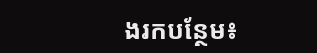ងរកបន្ថែម៖